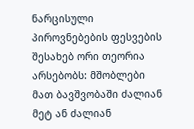ნარცისული პიროვნებების ფესვების შესახებ ორი თეორია არსებობს: მშობლები მათ ბავშვობაში ძალიან მეტ ან ძალიან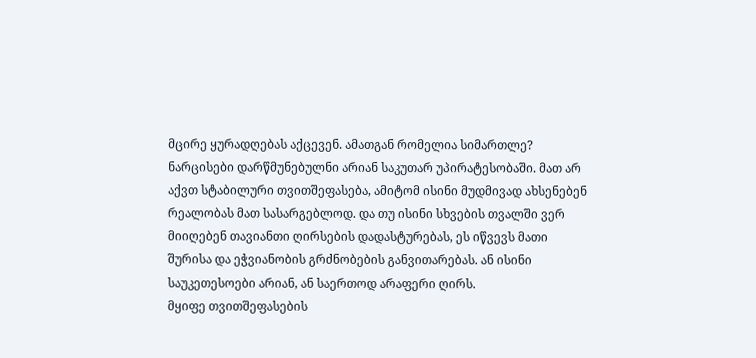მცირე ყურადღებას აქცევენ. ამათგან რომელია სიმართლე?
ნარცისები დარწმუნებულნი არიან საკუთარ უპირატესობაში. მათ არ აქვთ სტაბილური თვითშეფასება, ამიტომ ისინი მუდმივად ახსენებენ რეალობას მათ სასარგებლოდ. და თუ ისინი სხვების თვალში ვერ მიიღებენ თავიანთი ღირსების დადასტურებას, ეს იწვევს მათი შურისა და ეჭვიანობის გრძნობების განვითარებას. ან ისინი საუკეთესოები არიან, ან საერთოდ არაფერი ღირს.
მყიფე თვითშეფასების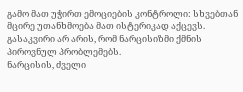გამო მათ უჭირთ ემოციების კონტროლი: სხვებთან მცირე უთანხმოება მათ ისტერიკად აქცევს. გასაკვირი არ არის, რომ ნარცისიზმი ქმნის პიროვნულ პრობლემებს.
ნარცისის, ძველი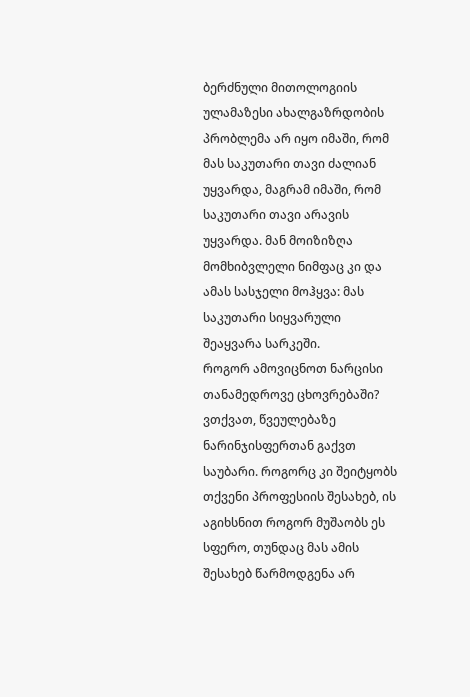ბერძნული მითოლოგიის ულამაზესი ახალგაზრდობის პრობლემა არ იყო იმაში, რომ მას საკუთარი თავი ძალიან უყვარდა, მაგრამ იმაში, რომ საკუთარი თავი არავის უყვარდა. მან მოიზიზღა მომხიბვლელი ნიმფაც კი და ამას სასჯელი მოჰყვა: მას საკუთარი სიყვარული შეაყვარა სარკეში.
როგორ ამოვიცნოთ ნარცისი თანამედროვე ცხოვრებაში? ვთქვათ, წვეულებაზე ნარინჯისფერთან გაქვთ საუბარი. როგორც კი შეიტყობს თქვენი პროფესიის შესახებ, ის აგიხსნით როგორ მუშაობს ეს სფერო, თუნდაც მას ამის შესახებ წარმოდგენა არ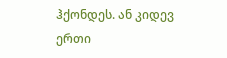ჰქონდეს. ან კიდევ ერთი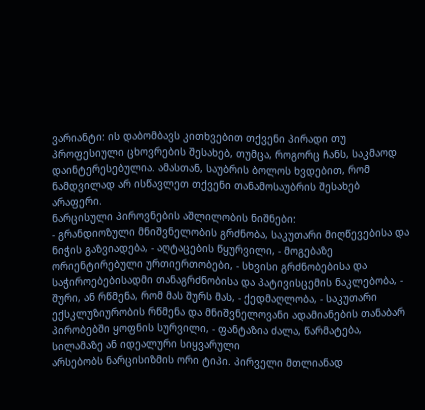ვარიანტი: ის დაბომბავს კითხვებით თქვენი პირადი თუ პროფესიული ცხოვრების შესახებ, თუმცა, როგორც ჩანს, საკმაოდ დაინტერესებულია. ამასთან, საუბრის ბოლოს ხვდებით, რომ ნამდვილად არ ისწავლეთ თქვენი თანამოსაუბრის შესახებ არაფერი.
ნარცისული პიროვნების აშლილობის ნიშნები:
- გრანდიოზული მნიშვნელობის გრძნობა, საკუთარი მიღწევებისა და ნიჭის გაზვიადება, - აღტაცების წყურვილი, - მოგებაზე ორიენტირებული ურთიერთობები, - სხვისი გრძნობებისა და საჭიროებებისადმი თანაგრძნობისა და პატივისცემის ნაკლებობა, - შური, ან რწმენა, რომ მას შურს მას, - ქედმაღლობა, - საკუთარი ექსკლუზიურობის რწმენა და მნიშვნელოვანი ადამიანების თანაბარ პირობებში ყოფნის სურვილი, - ფანტაზია ძალა, წარმატება, სილამაზე ან იდეალური სიყვარული
არსებობს ნარცისიზმის ორი ტიპი. პირველი მთლიანად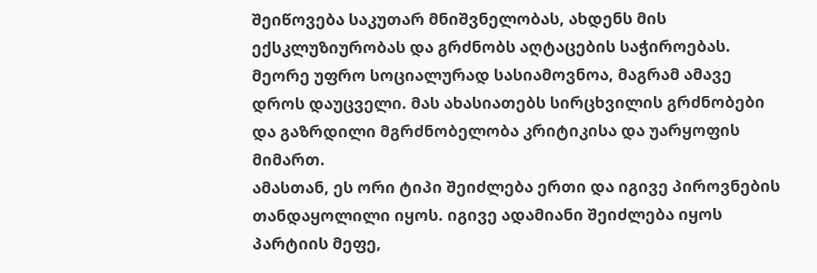შეიწოვება საკუთარ მნიშვნელობას, ახდენს მის ექსკლუზიურობას და გრძნობს აღტაცების საჭიროებას. მეორე უფრო სოციალურად სასიამოვნოა, მაგრამ ამავე დროს დაუცველი. მას ახასიათებს სირცხვილის გრძნობები და გაზრდილი მგრძნობელობა კრიტიკისა და უარყოფის მიმართ.
ამასთან, ეს ორი ტიპი შეიძლება ერთი და იგივე პიროვნების თანდაყოლილი იყოს. იგივე ადამიანი შეიძლება იყოს პარტიის მეფე,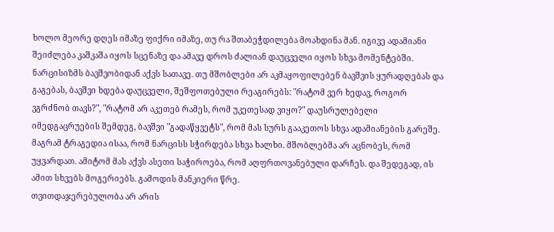ხოლო მეორე დღეს იმაზე ფიქრი იმაზე, თუ რა შთაბეჭდილება მოახდინა მან. იგივე ადამიანი შეიძლება კაშკაშა იყოს სცენაზე და ამავე დროს ძალიან დაუცველი იყოს სხვა მომენტებში.
ნარცისიზმს ბავშვობიდან აქვს სათავე. თუ მშობლები არ აკმაყოფილებენ ბავშვის ყურადღებას და გაგებას, ბავშვი ხდება დაუცველი, შეშფოთებული რეაგირებს: "რატომ ვერ ხედავ, როგორ ვგრძნობ თავს?", "რატომ არ აკეთებ რამეს, რომ უკეთესად ვიყო?" დაუსრულებელი იმედგაცრუების შემდეგ, ბავშვი "გადაწყვეტს", რომ მას სურს გააკეთოს სხვა ადამიანების გარეშე. მაგრამ ტრაგედია ისაა, რომ ნარცისს სჭირდება სხვა ხალხი. მშობლებმა არ აცნობეს, რომ უყვარდათ. ამიტომ მას აქვს ასეთი საჭიროება, რომ აღფრთოვანებული დარჩეს. და შედეგად, ის ამით სხვებს მოგერიებს. გამოდის მანკიერი წრე.
თვითდაჯერებულობა არ არის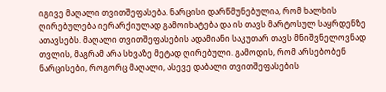იგივე მაღალი თვითშეფასება. ნარცისი დარწმუნებულია, რომ ხალხის ღირებულება იერარქიულად გამოიხატება და ის თავს მარტოსულ საყრდენზე ათავსებს. მაღალი თვითშეფასების ადამიანი საკუთარ თავს მნიშვნელოვნად თვლის, მაგრამ არა სხვაზე მეტად ღირებული. გამოდის, რომ არსებობენ ნარცისები, როგორც მაღალი, ასევე დაბალი თვითშეფასების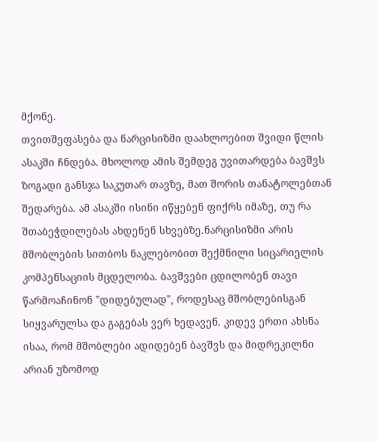მქონე.
თვითშეფასება და ნარცისიზმი დაახლოებით შვიდი წლის ასაკში ჩნდება. მხოლოდ ამის შემდეგ უვითარდება ბავშვს ზოგადი განსჯა საკუთარ თავზე, მათ შორის თანატოლებთან შედარება. ამ ასაკში ისინი იწყებენ ფიქრს იმაზე, თუ რა შთაბეჭდილებას ახდენენ სხვებზე.ნარცისიზმი არის მშობლების სითბოს ნაკლებობით შექმნილი სიცარიელის კომპენსაციის მცდელობა. ბავშვები ცდილობენ თავი წარმოაჩინონ "დიდებულად", როდესაც მშობლებისგან სიყვარულსა და გაგებას ვერ ხედავენ. კიდევ ერთი ახსნა ისაა, რომ მშობლები ადიდებენ ბავშვს და მიდრეკილნი არიან უზომოდ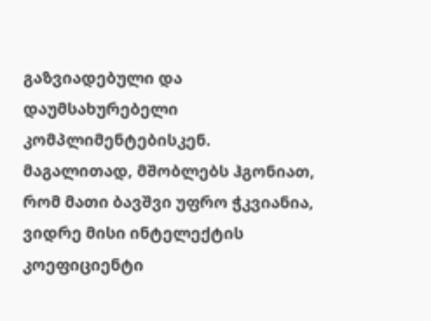გაზვიადებული და დაუმსახურებელი კომპლიმენტებისკენ. მაგალითად, მშობლებს ჰგონიათ, რომ მათი ბავშვი უფრო ჭკვიანია, ვიდრე მისი ინტელექტის კოეფიციენტი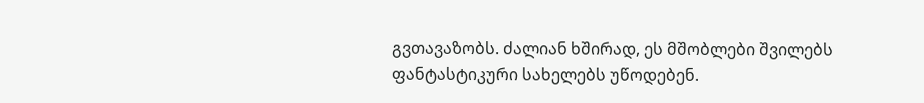გვთავაზობს. ძალიან ხშირად, ეს მშობლები შვილებს ფანტასტიკური სახელებს უწოდებენ.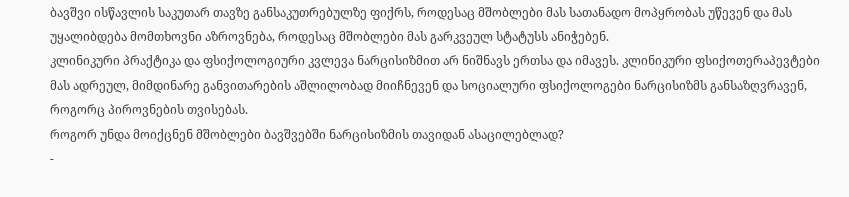ბავშვი ისწავლის საკუთარ თავზე განსაკუთრებულზე ფიქრს, როდესაც მშობლები მას სათანადო მოპყრობას უწევენ და მას უყალიბდება მომთხოვნი აზროვნება, როდესაც მშობლები მას გარკვეულ სტატუსს ანიჭებენ.
კლინიკური პრაქტიკა და ფსიქოლოგიური კვლევა ნარცისიზმით არ ნიშნავს ერთსა და იმავეს. კლინიკური ფსიქოთერაპევტები მას ადრეულ, მიმდინარე განვითარების აშლილობად მიიჩნევენ და სოციალური ფსიქოლოგები ნარცისიზმს განსაზღვრავენ, როგორც პიროვნების თვისებას.
როგორ უნდა მოიქცნენ მშობლები ბავშვებში ნარცისიზმის თავიდან ასაცილებლად?
-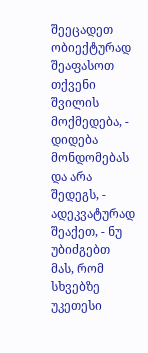შეეცადეთ ობიექტურად შეაფასოთ თქვენი შვილის მოქმედება, - დიდება მონდომებას და არა შედეგს, - ადეკვატურად შეაქეთ, - ნუ უბიძგებთ მას, რომ სხვებზე უკეთესი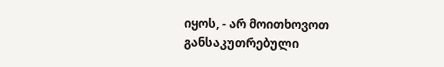იყოს, - არ მოითხოვოთ განსაკუთრებული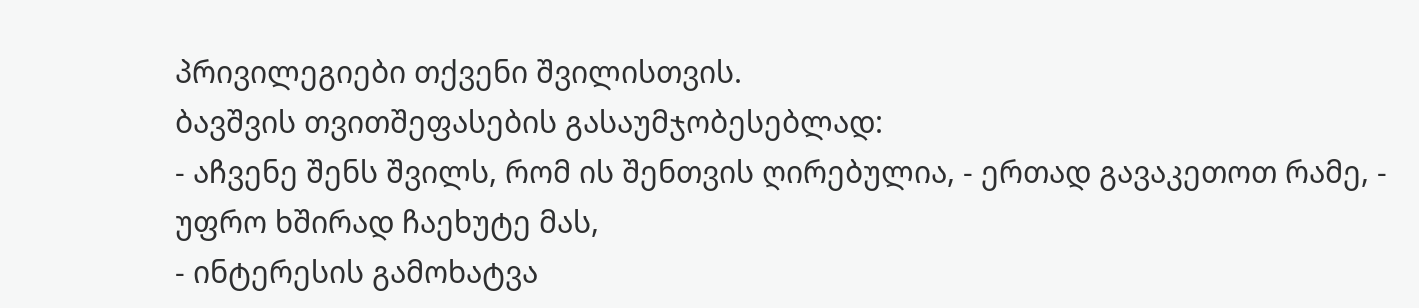პრივილეგიები თქვენი შვილისთვის.
ბავშვის თვითშეფასების გასაუმჯობესებლად:
- აჩვენე შენს შვილს, რომ ის შენთვის ღირებულია, - ერთად გავაკეთოთ რამე, - უფრო ხშირად ჩაეხუტე მას,
- ინტერესის გამოხატვა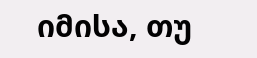იმისა, თუ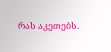რას აკეთებს.